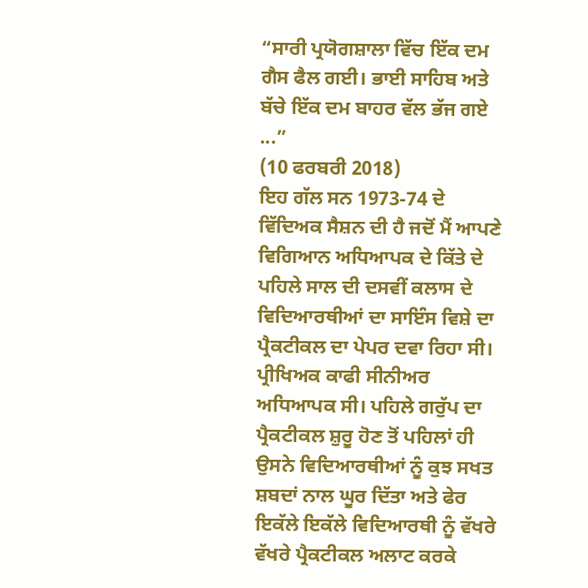“ਸਾਰੀ ਪ੍ਰਯੋਗਸ਼ਾਲਾ ਵਿੱਚ ਇੱਕ ਦਮ ਗੈਸ ਫੈਲ ਗਈ। ਭਾਈ ਸਾਹਿਬ ਅਤੇ ਬੱਚੇ ਇੱਕ ਦਮ ਬਾਹਰ ਵੱਲ ਭੱਜ ਗਏ ...”
(10 ਫਰਬਰੀ 2018)
ਇਹ ਗੱਲ ਸਨ 1973-74 ਦੇ ਵਿੱਦਿਅਕ ਸੈਸ਼ਨ ਦੀ ਹੈ ਜਦੋਂ ਮੈਂ ਆਪਣੇ ਵਿਗਿਆਨ ਅਧਿਆਪਕ ਦੇ ਕਿੱਤੇ ਦੇ ਪਹਿਲੇ ਸਾਲ ਦੀ ਦਸਵੀਂ ਕਲਾਸ ਦੇ ਵਿਦਿਆਰਥੀਆਂ ਦਾ ਸਾਇੰਸ ਵਿਸ਼ੇ ਦਾ ਪ੍ਰੈਕਟੀਕਲ ਦਾ ਪੇਪਰ ਦਵਾ ਰਿਹਾ ਸੀ। ਪ੍ਰੀਖਿਅਕ ਕਾਫੀ ਸੀਨੀਅਰ ਅਧਿਆਪਕ ਸੀ। ਪਹਿਲੇ ਗਰੁੱਪ ਦਾ ਪ੍ਰੈਕਟੀਕਲ ਸ਼ੁਰੂ ਹੋਣ ਤੋਂ ਪਹਿਲਾਂ ਹੀ ਉਸਨੇ ਵਿਦਿਆਰਥੀਆਂ ਨੂੰ ਕੁਝ ਸਖਤ ਸ਼ਬਦਾਂ ਨਾਲ ਘੂਰ ਦਿੱਤਾ ਅਤੇ ਫੇਰ ਇਕੱਲੇ ਇਕੱਲੇ ਵਿਦਿਆਰਥੀ ਨੂੰ ਵੱਖਰੇ ਵੱਖਰੇ ਪ੍ਰੈਕਟੀਕਲ ਅਲਾਟ ਕਰਕੇ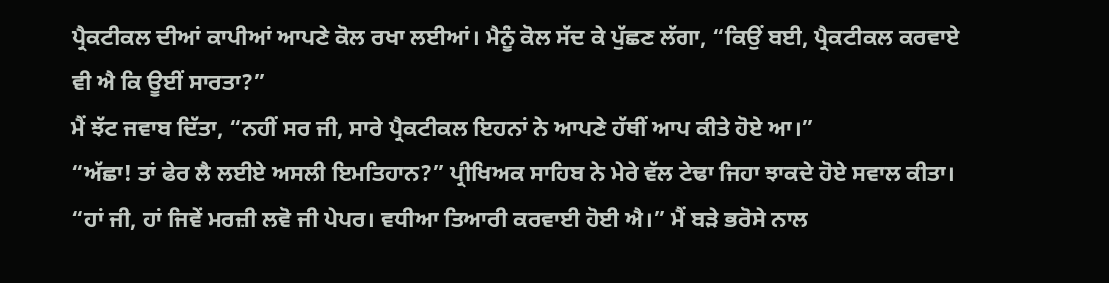ਪ੍ਰੈਕਟੀਕਲ ਦੀਆਂ ਕਾਪੀਆਂ ਆਪਣੇ ਕੋਲ ਰਖਾ ਲਈਆਂ। ਮੈਨੂੰ ਕੋਲ ਸੱਦ ਕੇ ਪੁੱਛਣ ਲੱਗਾ, “ਕਿਉਂ ਬਈ, ਪ੍ਰੈਕਟੀਕਲ ਕਰਵਾਏ ਵੀ ਐ ਕਿ ਊਈਂ ਸਾਰਤਾ?”
ਮੈਂ ਝੱਟ ਜਵਾਬ ਦਿੱਤਾ, “ਨਹੀਂ ਸਰ ਜੀ, ਸਾਰੇ ਪ੍ਰੈਕਟੀਕਲ ਇਹਨਾਂ ਨੇ ਆਪਣੇ ਹੱਥੀਂ ਆਪ ਕੀਤੇ ਹੋਏ ਆ।”
“ਅੱਛਾ! ਤਾਂ ਫੇਰ ਲੈ ਲਈਏ ਅਸਲੀ ਇਮਤਿਹਾਨ?” ਪ੍ਰੀਖਿਅਕ ਸਾਹਿਬ ਨੇ ਮੇਰੇ ਵੱਲ ਟੇਢਾ ਜਿਹਾ ਝਾਕਦੇ ਹੋਏ ਸਵਾਲ ਕੀਤਾ।
“ਹਾਂ ਜੀ, ਹਾਂ ਜਿਵੇਂ ਮਰਜ਼ੀ ਲਵੋ ਜੀ ਪੇਪਰ। ਵਧੀਆ ਤਿਆਰੀ ਕਰਵਾਈ ਹੋਈ ਐ।” ਮੈਂ ਬੜੇ ਭਰੋਸੇ ਨਾਲ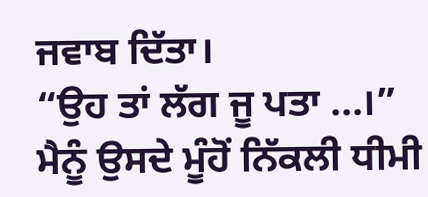ਜਵਾਬ ਦਿੱਤਾ।
“ਉਹ ਤਾਂ ਲੱਗ ਜੂ ਪਤਾ ...।” ਮੈਨੂੰ ਉਸਦੇ ਮੂੰਹੋਂ ਨਿੱਕਲੀ ਧੀਮੀ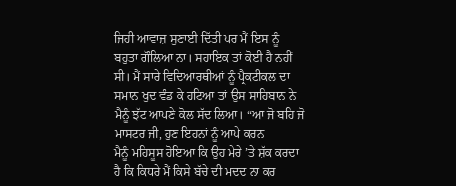ਜਿਹੀ ਆਵਾਜ਼ ਸੁਣਾਈ ਦਿੱਤੀ ਪਰ ਮੈਂ ਇਸ ਨੂੰ ਬਹੁਤਾ ਗੌਲਿਆ ਨਾ। ਸਹਾਇਕ ਤਾਂ ਕੋਈ ਹੈ ਨਹੀਂ ਸੀ। ਮੈਂ ਸਾਰੇ ਵਿਦਿਆਰਥੀਆਂ ਨੂੰ ਪ੍ਰੈਕਟੀਕਲ ਦਾ ਸਮਾਨ ਖੁਦ ਵੰਡ ਕੇ ਹਟਿਆ ਤਾਂ ਉਸ ਸਾਹਿਬਾਨ ਨੇ ਮੈਨੂੰ ਝੱਟ ਆਪਣੇ ਕੋਲ ਸੱਦ ਲਿਆ। “ਆ ਜੋ ਬਹਿ ਜੋ ਮਾਸਟਰ ਜੀ, ਹੁਣ ਇਹਨਾਂ ਨੂੰ ਆਪੇ ਕਰਨ
ਮੈਨੂੰ ਮਹਿਸੂਸ ਹੋਇਆ ਕਿ ਉਹ ਮੇਰੇ ’ਤੇ ਸ਼ੱਕ ਕਰਦਾ ਹੈ ਕਿ ਕਿਧਰੇ ਮੈਂ ਕਿਸੇ ਬੱਚੇ ਦੀ ਮਦਦ ਨਾ ਕਰ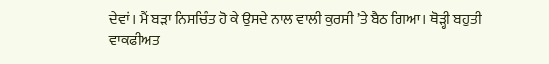ਦੇਵਾਂ। ਮੈਂ ਬੜਾ ਨਿਸਚਿੰਤ ਹੋ ਕੇ ਉਸਦੇ ਨਾਲ ਵਾਲੀ ਕੁਰਸੀ ’ਤੇ ਬੈਠ ਗਿਆ। ਥੋੜ੍ਹੀ ਬਹੁਤੀ ਵਾਕਫੀਅਤ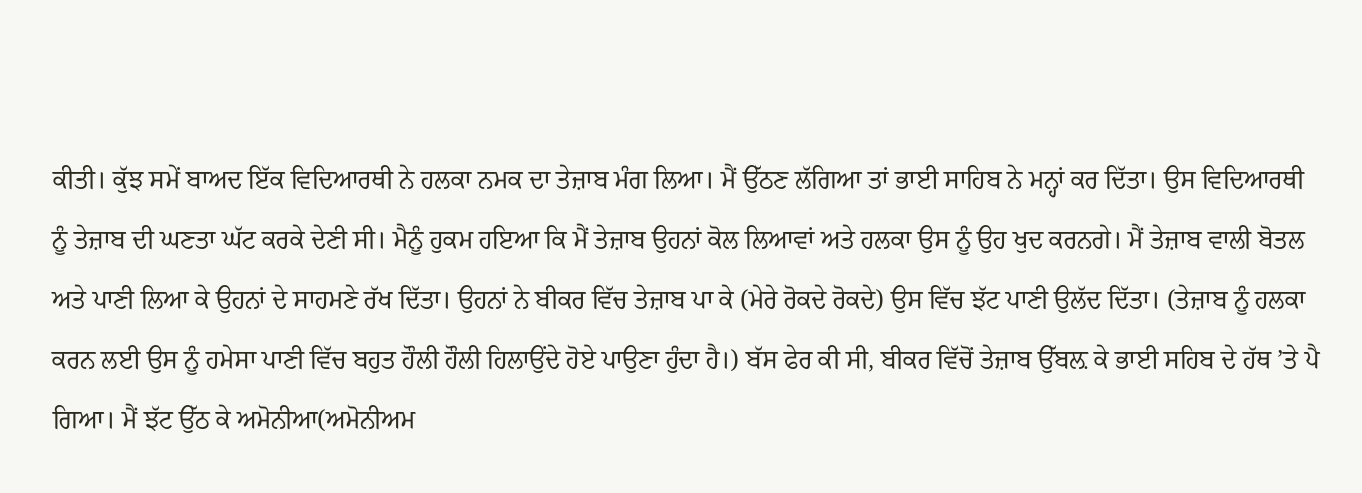ਕੀਤੀ। ਕੁੱਝ ਸਮੇਂ ਬਾਅਦ ਇੱਕ ਵਿਦਿਆਰਥੀ ਨੇ ਹਲਕਾ ਨਮਕ ਦਾ ਤੇਜ਼ਾਬ ਮੰਗ ਲਿਆ। ਮੈਂ ਉੱਠਣ ਲੱਗਿਆ ਤਾਂ ਭਾਈ ਸਾਹਿਬ ਨੇ ਮਨ੍ਹਾਂ ਕਰ ਦਿੱਤਾ। ਉਸ ਵਿਦਿਆਰਥੀ ਨੂੰ ਤੇਜ਼ਾਬ ਦੀ ਘਣਤਾ ਘੱਟ ਕਰਕੇ ਦੇਣੀ ਸੀ। ਮੈਨੂੰ ਹੁਕਮ ਹਇਆ ਕਿ ਮੈਂ ਤੇਜ਼ਾਬ ਉਹਨਾਂ ਕੋਲ ਲਿਆਵਾਂ ਅਤੇ ਹਲਕਾ ਉਸ ਨੂੰ ਉਹ ਖੁਦ ਕਰਨਗੇ। ਮੈਂ ਤੇਜ਼ਾਬ ਵਾਲੀ ਬੋਤਲ ਅਤੇ ਪਾਣੀ ਲਿਆ ਕੇ ਉਹਨਾਂ ਦੇ ਸਾਹਮਣੇ ਰੱਖ ਦਿੱਤਾ। ਉਹਨਾਂ ਨੇ ਬੀਕਰ ਵਿੱਚ ਤੇਜ਼ਾਬ ਪਾ ਕੇ (ਮੇਰੇ ਰੋਕਦੇ ਰੋਕਦੇ) ਉਸ ਵਿੱਚ ਝੱਟ ਪਾਣੀ ਉਲੱਦ ਦਿੱਤਾ। (ਤੇਜ਼ਾਬ ਨੂੰ ਹਲਕਾ ਕਰਨ ਲਈ ਉਸ ਨੂੰ ਹਮੇਸਾ ਪਾਣੀ ਵਿੱਚ ਬਹੁਤ ਹੌਲੀ ਹੌਲੀ ਹਿਲਾਉਂਦੇ ਹੋਏ ਪਾਉਣਾ ਹੁੰਦਾ ਹੈ।) ਬੱਸ ਫੇਰ ਕੀ ਸੀ, ਬੀਕਰ ਵਿੱਚੋਂ ਤੇਜ਼ਾਬ ਉੱਬਲ਼ ਕੇ ਭਾਈ ਸਹਿਬ ਦੇ ਹੱਥ ’ਤੇ ਪੈ ਗਿਆ। ਮੈਂ ਝੱਟ ਉੱਠ ਕੇ ਅਮੋਨੀਆ(ਅਮੋਨੀਅਮ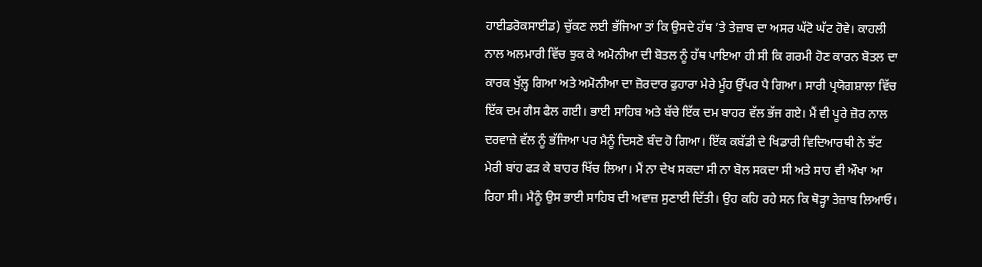ਹਾਈਡਰੋਕਸਾਈਡ) ਚੁੱਕਣ ਲਈ ਭੱਜਿਆ ਤਾਂ ਕਿ ਉਸਦੇ ਹੱਥ ’ਤੇ ਤੇਜ਼ਾਬ ਦਾ ਅਸਰ ਘੱਟੋ ਘੱਟ ਹੋਵੇ। ਕਾਹਲੀ ਨਾਲ ਅਲਮਾਰੀ ਵਿੱਚ ਝੁਕ ਕੇ ਅਮੋਨੀਆ ਦੀ ਬੋਤਲ ਨੂੰ ਹੱਥ ਪਾਇਆ ਹੀ ਸੀ ਕਿ ਗਰਮੀ ਹੋਣ ਕਾਰਨ ਬੋਤਲ ਦਾ ਕਾਰਕ ਖੁੱਲ਼੍ਹ ਗਿਆ ਅਤੇ ਅਮੋਨੀਆ ਦਾ ਜ਼ੋਰਦਾਰ ਫੁਹਾਰਾ ਮੇਰੇ ਮੂੰਹ ਉੱਪਰ ਪੈ ਗਿਆ। ਸਾਰੀ ਪ੍ਰਯੋਗਸ਼ਾਲਾ ਵਿੱਚ ਇੱਕ ਦਮ ਗੈਸ ਫੈਲ ਗਈ। ਭਾਈ ਸਾਹਿਬ ਅਤੇ ਬੱਚੇ ਇੱਕ ਦਮ ਬਾਹਰ ਵੱਲ ਭੱਜ ਗਏ। ਮੈਂ ਵੀ ਪੂਰੇ ਜ਼ੋਰ ਨਾਲ ਦਰਵਾਜ਼ੇ ਵੱਲ ਨੂੰ ਭੱਜਿਆ ਪਰ ਮੈਨੂੰ ਦਿਸਣੋ ਬੰਦ ਹੋ ਗਿਆ। ਇੱਕ ਕਬੱਡੀ ਦੇ ਖਿਡਾਰੀ ਵਿਦਿਆਰਥੀ ਨੇ ਝੱਟ ਮੇਰੀ ਬਾਂਹ ਫੜ ਕੇ ਬਾਹਰ ਖਿੱਚ ਲਿਆ। ਮੈਂ ਨਾ ਦੇਖ ਸਕਦਾ ਸੀ ਨਾ ਬੋਲ ਸਕਦਾ ਸੀ ਅਤੇ ਸਾਹ ਵੀ ਔਖਾ ਆ ਰਿਹਾ ਸੀ। ਮੈਨੂੰ ਉਸ ਭਾਈ ਸਾਹਿਬ ਦੀ ਅਵਾਜ਼ ਸੁਣਾਈ ਦਿੱਤੀ। ਉਹ ਕਹਿ ਰਹੇ ਸਨ ਕਿ ਥੋੜ੍ਹਾ ਤੇਜ਼ਾਬ ਲਿਆਓ।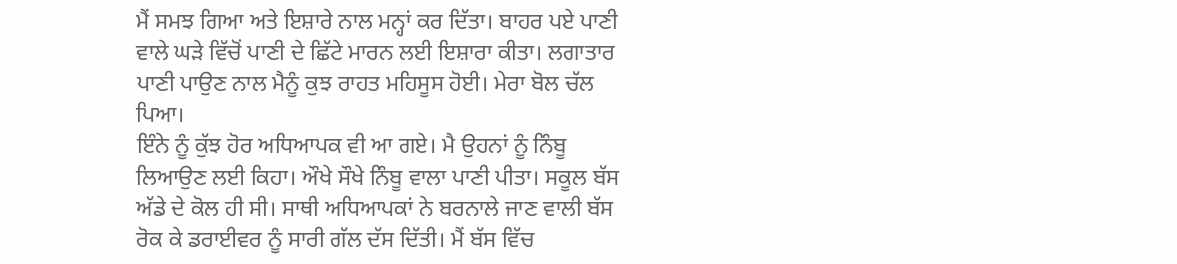ਮੈਂ ਸਮਝ ਗਿਆ ਅਤੇ ਇਸ਼ਾਰੇ ਨਾਲ ਮਨ੍ਹਾਂ ਕਰ ਦਿੱਤਾ। ਬਾਹਰ ਪਏ ਪਾਣੀ ਵਾਲੇ ਘੜੇ ਵਿੱਚੋਂ ਪਾਣੀ ਦੇ ਛਿੱਟੇ ਮਾਰਨ ਲਈ ਇਸ਼ਾਰਾ ਕੀਤਾ। ਲਗਾਤਾਰ ਪਾਣੀ ਪਾਉਣ ਨਾਲ ਮੈਨੂੰ ਕੁਝ ਰਾਹਤ ਮਹਿਸੂਸ ਹੋਈ। ਮੇਰਾ ਬੋਲ ਚੱਲ ਪਿਆ।
ਇੰਨੇ ਨੂੰ ਕੁੱਝ ਹੋਰ ਅਧਿਆਪਕ ਵੀ ਆ ਗਏ। ਮੈ ਉਹਨਾਂ ਨੂੰ ਨਿੰਬੂ ਲਿਆਉਣ ਲਈ ਕਿਹਾ। ਔਖੇ ਸੌਖੇ ਨਿੰਬੂ ਵਾਲਾ ਪਾਣੀ ਪੀਤਾ। ਸਕੂਲ ਬੱਸ ਅੱਡੇ ਦੇ ਕੋਲ ਹੀ ਸੀ। ਸਾਥੀ ਅਧਿਆਪਕਾਂ ਨੇ ਬਰਨਾਲੇ ਜਾਣ ਵਾਲੀ ਬੱਸ ਰੋਕ ਕੇ ਡਰਾਈਵਰ ਨੂੰ ਸਾਰੀ ਗੱਲ ਦੱਸ ਦਿੱਤੀ। ਮੈਂ ਬੱਸ ਵਿੱਚ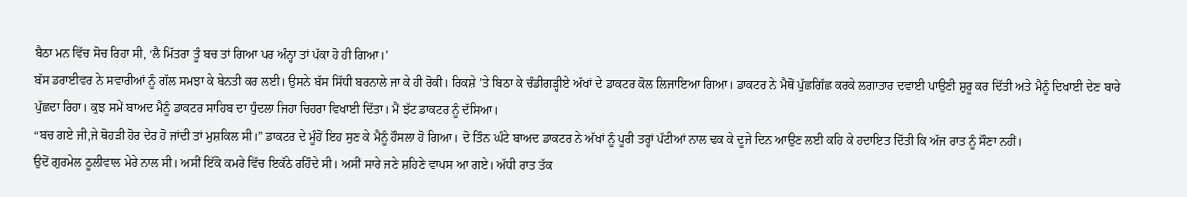ਬੈਠਾ ਮਨ ਵਿੱਚ ਸੋਚ ਰਿਹਾ ਸੀ, ‘ਲੈ ਮਿੱਤਰਾ ਤੂੰ ਬਚ ਤਾਂ ਗਿਆ ਪਰ ਅੰਨ੍ਹਾ ਤਾਂ ਪੱਕਾ ਹੋ ਹੀ ਗਿਆ।’
ਬੱਸ ਡਰਾਈਵਰ ਨੇ ਸਵਾਰੀਆਂ ਨੂੰ ਗੱਲ ਸਮਝਾ ਕੇ ਬੇਨਤੀ ਕਰ ਲਈ। ਉਸਨੇ ਬੱਸ ਸਿੱਧੀ ਬਰਨਾਲੇ ਜਾ ਕੇ ਹੀ ਰੋਕੀ। ਰਿਕਸ਼ੇ ’ਤੇ ਬਿਠਾ ਕੇ ਚੰਡੀਗੜ੍ਹੀਏ ਅੱਖਾਂ ਦੇ ਡਾਕਟਰ ਕੋਲ ਲਿਜਾਇਆ ਗਿਆ। ਡਾਕਟਰ ਨੇ ਮੈਥੋਂ ਪੁੱਛਗਿੱਛ ਕਰਕੇ ਲਗਾਤਾਰ ਦਵਾਈ ਪਾਉਣੀ ਸ਼ੁਰੂ ਕਰ ਦਿੱਤੀ ਅਤੇ ਮੈਨੂੰ ਦਿਖਾਈ ਦੇਣ ਬਾਰੇ ਪੁੱਛਦਾ ਰਿਹਾ। ਕੁਝ ਸਮੇਂ ਬਾਅਦ ਮੈਨੂੰ ਡਾਕਟਰ ਸਾਹਿਬ ਦਾ ਧੁੰਦਲਾ ਜਿਹਾ ਚਿਹਰਾ ਵਿਖਾਈ ਦਿੱਤਾ। ਮੈਂ ਝੱਟ ਡਾਕਟਰ ਨੂੰ ਦੱਸਿਆ।
“ਬਚ ਗਏ ਜੀ,ਜੇ ਥੋਹੜੀ ਹੋਰ ਦੇਰ ਹੋ ਜਾਂਦੀ ਤਾਂ ਮੁਸ਼ਕਿਲ ਸੀ।” ਡਾਕਟਰ ਦੇ ਮੂੰਹੋਂ ਇਹ ਸੁਣ ਕੇ ਮੈਨੂੰ ਹੌਸਲਾ ਹੋ ਗਿਆ। ਦੋ ਤਿੰਨ ਘੰਟੇ ਬਾਅਦ ਡਾਕਟਰ ਨੇ ਅੱਖਾਂ ਨੂੰ ਪੂਰੀ ਤਰ੍ਹਾਂ ਪੱਟੀਆਂ ਨਾਲ ਢਕ ਕੇ ਦੂਜੇ ਦਿਨ ਆਉਣ ਲਈ ਕਹਿ ਕੇ ਹਦਾਇਤ ਦਿੱਤੀ ਕਿ ਅੱਜ ਰਾਤ ਨੂੰ ਸੌਣਾ ਨਹੀਂ।
ਉਦੋਂ ਗੁਰਮੇਲ ਠੂਲੀਵਾਲ ਮੇਰੇ ਨਾਲ ਸੀ। ਅਸੀਂ ਇੱਕੋ ਕਮਰੇ ਵਿੱਚ ਇਕੱਠੇ ਰਹਿੰਦੇ ਸੀ। ਅਸੀਂ ਸਾਰੇ ਜਣੇ ਸ਼ਹਿਣੇ ਵਾਪਸ ਆ ਗਏ। ਅੱਧੀ ਰਾਤ ਤੱਕ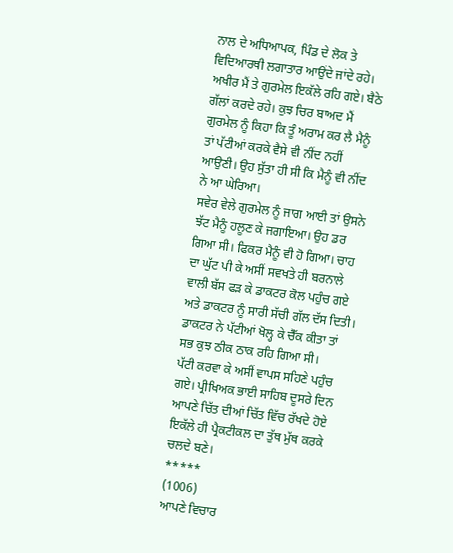ਨਾਲ ਦੇ ਅਧਿਆਪਕ, ਪਿੰਡ ਦੇ ਲੋਕ ਤੇ ਵਿਦਿਆਰਥੀ ਲਗਾਤਾਰ ਆਉਂਦੇ ਜਾਂਦੇ ਰਹੇ। ਅਖੀਰ ਮੈਂ ਤੇ ਗੁਰਮੇਲ ਇਕੱਲੇ ਰਹਿ ਗਏ। ਬੈਠੇ ਗੱਲਾਂ ਕਰਦੇ ਰਹੇ। ਕੁਝ ਚਿਰ ਬਾਅਦ ਮੈਂ ਗੁਰਮੇਲ ਨੂੰ ਕਿਹਾ ਕਿ ਤੂੰ ਅਰਾਮ ਕਰ ਲੈ ਮੈਨੂੰ ਤਾਂ ਪੱਟੀਆਂ ਕਰਕੇ ਵੈਸੇ ਵੀ ਨੀਂਦ ਨਹੀਂ ਆਉਣੀ। ਉਹ ਸੁੱਤਾ ਹੀ ਸੀ ਕਿ ਮੈਨੂੰ ਵੀ ਨੀਂਦ ਨੇ ਆ ਘੇਰਿਆ।
ਸਵੇਰ ਵੇਲੇ ਗੁਰਮੇਲ ਨੂੰ ਜਾਗ ਆਈ ਤਾਂ ਉਸਨੇ ਝੱਟ ਮੈਨੂੰ ਹਲੂਣ ਕੇ ਜਗਾਇਆ। ਉਹ ਡਰ ਗਿਆ ਸੀ। ਫਿਕਰ ਮੈਨੂੰ ਵੀ ਹੋ ਗਿਆ। ਚਾਹ ਦਾ ਘੁੱਟ ਪੀ ਕੇ ਅਸੀਂ ਸਵਖਤੇ ਹੀ ਬਰਨਾਲੇ ਵਾਲੀ ਬੱਸ ਫੜ ਕੇ ਡਾਕਟਰ ਕੋਲ ਪਹੁੰਚ ਗਏ ਅਤੇ ਡਾਕਟਰ ਨੂੰ ਸਾਰੀ ਸੱਚੀ ਗੱਲ ਦੱਸ ਦਿਤੀ। ਡਾਕਟਰ ਨੇ ਪੱਟੀਆਂ ਖੋਲ੍ਹ ਕੇ ਚੈੱਕ ਕੀਤਾ ਤਾਂ ਸਭ ਕੁਝ ਠੀਕ ਠਾਕ ਰਹਿ ਗਿਆ ਸੀ।
ਪੱਟੀ ਕਰਵਾ ਕੇ ਅਸੀਂ ਵਾਪਸ ਸਹਿਣੇ ਪਹੁੰਚ ਗਏ। ਪ੍ਰੀਖਿਅਕ ਭਾਈ ਸਾਹਿਬ ਦੂਸਰੇ ਦਿਨ ਆਪਣੇ ਚਿੱਤ ਦੀਆਂ ਚਿੱਤ ਵਿੱਚ ਰੱਖਦੇ ਹੋਏ ਇਕੱਲੇ ਹੀ ਪ੍ਰੈਕਟੀਕਲ ਦਾ ਤੁੱਥ ਮੁੱਥ ਕਰਕੇ ਚਲਦੇ ਬਣੇ।
*****
(1006)
ਆਪਣੇ ਵਿਚਾਰ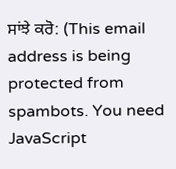ਸਾਂਝੇ ਕਰੋ: (This email address is being protected from spambots. You need JavaScript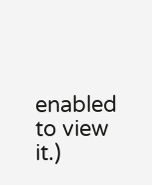enabled to view it.)